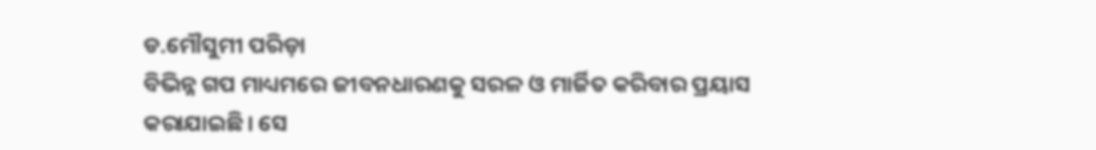ଡ.ମୌସୁମୀ ପରିଡ଼ା
ବିଭିନ୍ନ ଗପ ମାଧ୍ୟମରେ ଜୀବନଧାରଣକୁ ସରଳ ଓ ମାର୍ଜିତ କରିବାର ପ୍ରୟାସ କରାଯାଇଛି। ସେ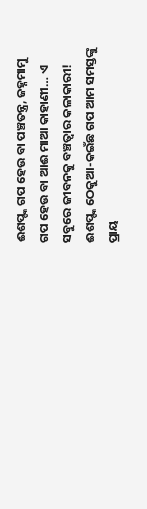ଈଶପ୍ଙ୍କ ଗପ ହେଉ ବା ପଞ୍ଚତନ୍ତ୍ର, ଜହ୍ନମାମୁ ଗପ ହେଉ ବା ଆଈ ମାଆ କାହାଣୀ… ଏ ସବୁରେ ଜୀବନକୁ ବଞ୍ଚତ୍ବାର କଳାକାରୀ! ଈଶପ୍ଙ୍କ ଠେକୁଆ-କଇଁଛ ଗପ ଆମ ସମସ୍ତଙ୍କୁ ପ୍ରାୟ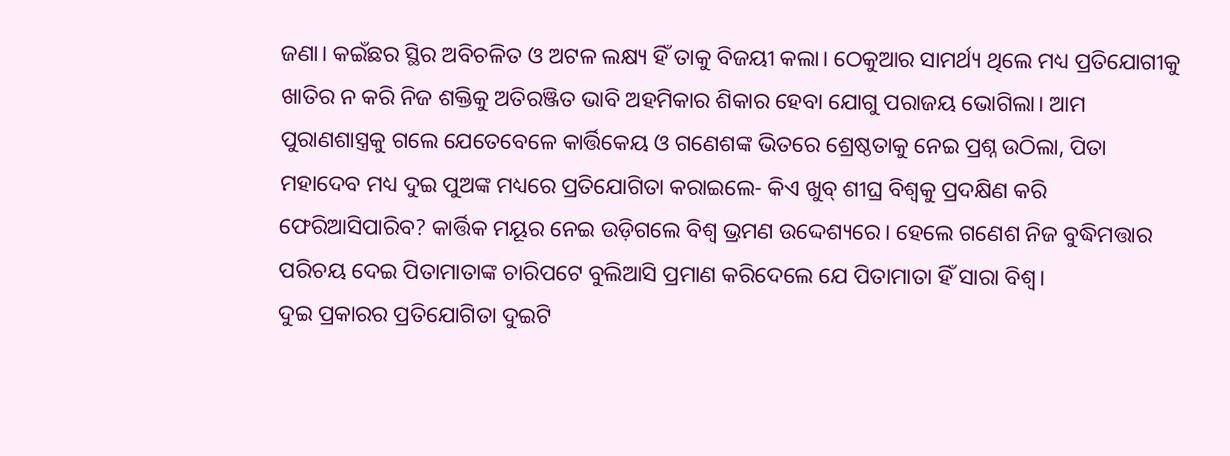ଜଣା। କଇଁଛର ସ୍ଥିର ଅବିଚଳିତ ଓ ଅଟଳ ଲକ୍ଷ୍ୟ ହିଁ ତାକୁ ବିଜୟୀ କଲା। ଠେକୁଆର ସାମର୍ଥ୍ୟ ଥିଲେ ମଧ୍ୟ ପ୍ରତିଯୋଗୀକୁ ଖାତିର ନ କରି ନିଜ ଶକ୍ତିକୁ ଅତିରଞ୍ଜିତ ଭାବି ଅହମିକାର ଶିକାର ହେବା ଯୋଗୁ ପରାଜୟ ଭୋଗିଲା। ଆମ ପୁରାଣଶାସ୍ତ୍ରକୁ ଗଲେ ଯେତେବେଳେ କାର୍ତ୍ତିକେୟ ଓ ଗଣେଶଙ୍କ ଭିତରେ ଶ୍ରେଷ୍ଠତାକୁ ନେଇ ପ୍ରଶ୍ନ ଉଠିଲା, ପିତା ମହାଦେବ ମଧ୍ୟ ଦୁଇ ପୁଅଙ୍କ ମଧ୍ୟରେ ପ୍ରତିଯୋଗିତା କରାଇଲେ- କିଏ ଖୁବ୍ ଶୀଘ୍ର ବିଶ୍ୱକୁ ପ୍ରଦକ୍ଷିଣ କରି ଫେରିଆସିପାରିବ? କାର୍ତ୍ତିକ ମୟୂର ନେଇ ଉଡ଼ିଗଲେ ବିଶ୍ୱ ଭ୍ରମଣ ଉଦ୍ଦେଶ୍ୟରେ। ହେଲେ ଗଣେଶ ନିଜ ବୁଦ୍ଧିମତ୍ତାର ପରିଚୟ ଦେଇ ପିତାମାତାଙ୍କ ଚାରିପଟେ ବୁଲିଆସି ପ୍ରମାଣ କରିଦେଲେ ଯେ ପିତାମାତା ହିଁ ସାରା ବିଶ୍ୱ।
ଦୁଇ ପ୍ରକାରର ପ୍ରତିଯୋଗିତା ଦୁଇଟି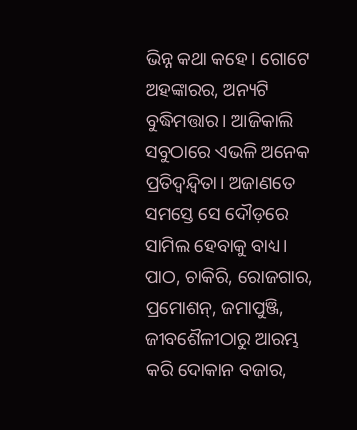ଭିନ୍ନ କଥା କହେ। ଗୋଟେ ଅହଙ୍କାରର, ଅନ୍ୟଟି ବୁଦ୍ଧିମତ୍ତାର। ଆଜିକାଲି ସବୁଠାରେ ଏଭଳି ଅନେକ ପ୍ରତିଦ୍ୱନ୍ଦ୍ୱିତା। ଅଜାଣତେ ସମସ୍ତେ ସେ ଦୌଡ଼ରେ ସାମିଲ ହେବାକୁ ବାଧ୍ୟ। ପାଠ, ଚାକିରି, ରୋଜଗାର, ପ୍ରମୋଶନ୍, ଜମାପୁଞ୍ଜି, ଜୀବଶୈଳୀଠାରୁ ଆରମ୍ଭ କରି ଦୋକାନ ବଜାର,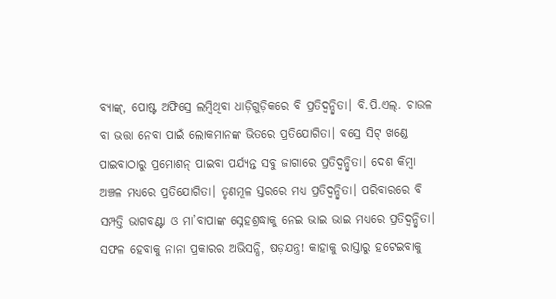ବ୍ୟାଙ୍କ୍, ପୋଷ୍ଟ ଅଫିସ୍ରେ ଲମ୍ବିଥିବା ଧାଡ଼ିଗୁଡ଼ିକରେ ବି ପ୍ରତିଦ୍ୱନ୍ଦ୍ୱିତା। ବି.ପି.ଏଲ୍. ଚାଉଳ ବା ଭତ୍ତା ନେବା ପାଇଁ ଲୋକମାନଙ୍କ ଭିତରେ ପ୍ରତିଯୋଗିତା। ବସ୍ରେ ସିଟ୍ ଖଣ୍ଡେ ପାଇବାଠାରୁ ପ୍ରମୋଶନ୍ ପାଇବା ପର୍ଯ୍ୟନ୍ତ ସବୁ ଜାଗାରେ ପ୍ରତିଦ୍ୱନ୍ଦ୍ୱିତା। ଦେଶ କିମ୍ବା ଅଞ୍ଚଳ ମଧ୍ୟରେ ପ୍ରତିଯୋଗିତା। ତୃଣମୂଳ ସ୍ତରରେ ମଧ୍ୟ ପ୍ରତିଦ୍ୱନ୍ଦ୍ୱିତା। ପରିବାରରେ ବି ସମ୍ପତ୍ତି ଭାଗବଣ୍ଟା ଓ ମା’ବାପାଙ୍କ ସ୍ନେହଶ୍ରଦ୍ଧାକୁ ନେଇ ଭାଇ ଭାଇ ମଧ୍ୟରେ ପ୍ରତିଦ୍ୱନ୍ଦ୍ୱିତା। ସଫଳ ହେବାକୁ ନାନା ପ୍ରକାରର ଅଭିସନ୍ଧି, ଷଡ଼ଯନ୍ତ୍ର! କାହାକୁ ରାସ୍ତାରୁ ହଟେଇବାକୁ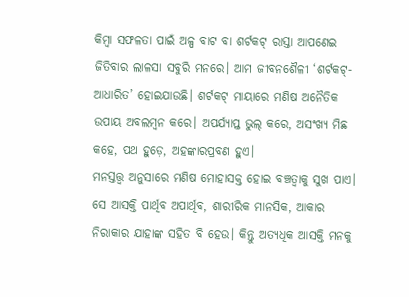କିମ୍ବା ସଫଳତା ପାଇଁ ଅଳ୍ପ ବାଟ ବା ଶର୍ଟକଟ୍ ରାସ୍ତା ଆପଣେଇ ଜିତିବାର ଲାଳସା ସବୁରି ମନରେ। ଆମ ଜୀବନଶୈଳୀ ‘ଶର୍ଟକଟ୍-ଆଧାରିତ’ ହୋଇଯାଉଛି। ଶର୍ଟକଟ୍ ମାୟାରେ ମଣିଷ ଅନୈତିକ ଉପାୟ ଅବଲମ୍ବନ କରେ। ଅପର୍ଯ୍ୟାପ୍ତ ଭୁଲ୍ କରେ, ଅସଂଖ୍ୟ ମିଛ କହେ, ପଥ ହୁଡ଼େ, ଅହଙ୍କାରପ୍ରବଣ ହୁଏ।
ମନସ୍ତତ୍ତ୍ୱ ଅନୁସାରେ ମଣିଷ ମୋହାସକ୍ତ ହୋଇ ବଞ୍ଚତ୍ବାକୁ ସୁଖ ପାଏ। ସେ ଆସକ୍ତି ପାର୍ଥିବ ଅପାର୍ଥିବ, ଶାରୀରିକ ମାନସିକ, ଆକାର ନିରାକାର ଯାହାଙ୍କ ସହିତ ବି ହେଉ। କିନ୍ତୁ ଅତ୍ୟଧିକ ଆସକ୍ତି ମନକୁ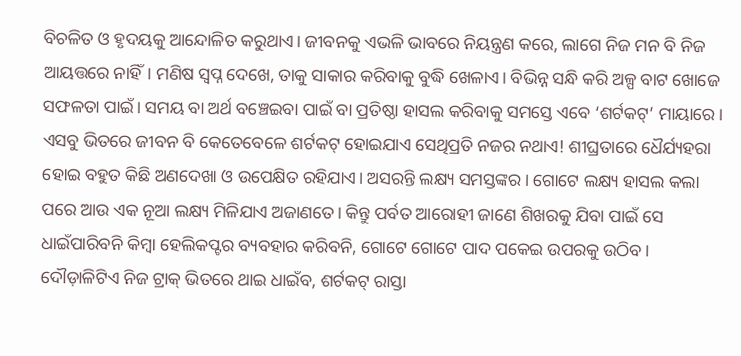ବିଚଳିତ ଓ ହୃଦୟକୁ ଆନ୍ଦୋଳିତ କରୁଥାଏ। ଜୀବନକୁ ଏଭଳି ଭାବରେ ନିୟନ୍ତ୍ରଣ କରେ, ଲାଗେ ନିଜ ମନ ବି ନିଜ ଆୟତ୍ତରେ ନାହିଁ। ମଣିଷ ସ୍ବପ୍ନ ଦେଖେ, ତାକୁ ସାକାର କରିବାକୁ ବୁଦ୍ଧି ଖେଳାଏ। ବିଭିନ୍ନ ସନ୍ଧି କରି ଅଳ୍ପ ବାଟ ଖୋଜେ ସଫଳତା ପାଇଁ। ସମୟ ବା ଅର୍ଥ ବଞ୍ଚେଇବା ପାଇଁ ବା ପ୍ରତିଷ୍ଠା ହାସଲ କରିବାକୁ ସମସ୍ତେ ଏବେ ‘ଶର୍ଟକଟ୍’ ମାୟାରେ।
ଏସବୁ ଭିତରେ ଜୀବନ ବି କେତେବେଳେ ଶର୍ଟକଟ୍ ହୋଇଯାଏ ସେଥିପ୍ରତି ନଜର ନଥାଏ! ଶୀଘ୍ରତାରେ ଧୈର୍ଯ୍ୟହରା ହୋଇ ବହୁତ କିଛି ଅଣଦେଖା ଓ ଉପେକ୍ଷିତ ରହିଯାଏ। ଅସରନ୍ତି ଲକ୍ଷ୍ୟ ସମସ୍ତଙ୍କର। ଗୋଟେ ଲକ୍ଷ୍ୟ ହାସଲ କଲା ପରେ ଆଉ ଏକ ନୂଆ ଲକ୍ଷ୍ୟ ମିଳିଯାଏ ଅଜାଣତେ। କିନ୍ତୁ ପର୍ବତ ଆରୋହୀ ଜାଣେ ଶିଖରକୁ ଯିବା ପାଇଁ ସେ ଧାଇଁପାରିବନି କିମ୍ବା ହେଲିକପ୍ଟର ବ୍ୟବହାର କରିବନି, ଗୋଟେ ଗୋଟେ ପାଦ ପକେଇ ଉପରକୁ ଉଠିବ। ଦୌଡ଼ାଳିଟିଏ ନିଜ ଟ୍ରାକ୍ ଭିତରେ ଥାଇ ଧାଇଁବ, ଶର୍ଟକଟ୍ ରାସ୍ତା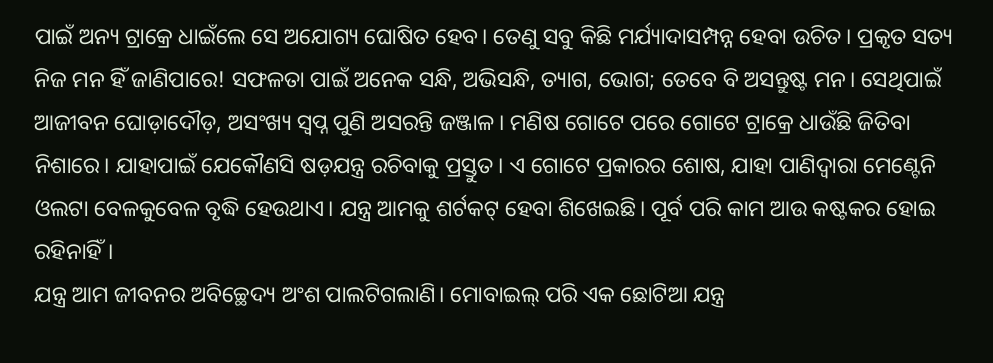ପାଇଁ ଅନ୍ୟ ଟ୍ରାକ୍ରେ ଧାଇଁଲେ ସେ ଅଯୋଗ୍ୟ ଘୋଷିତ ହେବ। ତେଣୁ ସବୁ କିଛି ମର୍ଯ୍ୟାଦାସମ୍ପନ୍ନ ହେବା ଉଚିତ। ପ୍ରକୃତ ସତ୍ୟ ନିଜ ମନ ହିଁ ଜାଣିପାରେ! ସଫଳତା ପାଇଁ ଅନେକ ସନ୍ଧି, ଅଭିସନ୍ଧି, ତ୍ୟାଗ, ଭୋଗ; ତେବେ ବି ଅସନ୍ତୁଷ୍ଟ ମନ। ସେଥିପାଇଁ ଆଜୀବନ ଘୋଡ଼ାଦୌଡ଼, ଅସଂଖ୍ୟ ସ୍ବପ୍ନ ପୁଣି ଅସରନ୍ତି ଜଞ୍ଜାଳ। ମଣିଷ ଗୋଟେ ପରେ ଗୋଟେ ଟ୍ରାକ୍ରେ ଧାଉଁଛି ଜିତିବା ନିଶାରେ। ଯାହାପାଇଁ ଯେକୌଣସି ଷଡ଼ଯନ୍ତ୍ର ରଚିବାକୁ ପ୍ରସ୍ତୁତ। ଏ ଗୋଟେ ପ୍ରକାରର ଶୋଷ, ଯାହା ପାଣିଦ୍ୱାରା ମେଣ୍ଟେନି ଓଲଟା ବେଳକୁବେଳ ବୃଦ୍ଧି ହେଉଥାଏ। ଯନ୍ତ୍ର ଆମକୁ ଶର୍ଟକଟ୍ ହେବା ଶିଖେଇଛି। ପୂର୍ବ ପରି କାମ ଆଉ କଷ୍ଟକର ହୋଇ ରହିନାହିଁ।
ଯନ୍ତ୍ର ଆମ ଜୀବନର ଅବିଚ୍ଛେଦ୍ୟ ଅଂଶ ପାଲଟିଗଲାଣି। ମୋବାଇଲ୍ ପରି ଏକ ଛୋଟିଆ ଯନ୍ତ୍ର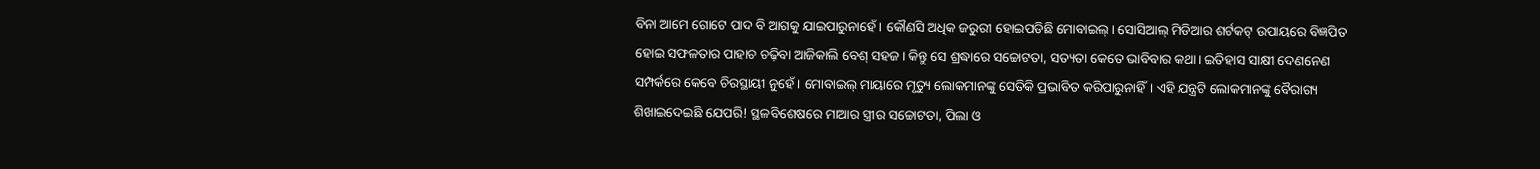ବିନା ଆମେ ଗୋଟେ ପାଦ ବି ଆଗକୁ ଯାଇପାରୁନାହେଁ। କୌଣସି ଅଧିକ ଜରୁରୀ ହୋଇପଡିଛି ମୋବାଇଲ୍। ସୋସିଆଲ୍ ମିଡିଆର ଶର୍ଟକଟ୍ ଉପାୟରେ ବିଜ୍ଞପିତ ହୋଇ ସଫଳତାର ପାହାଚ ଚଢ଼ିବା ଆଜିକାଲି ବେଶ୍ ସହଜ। କିନ୍ତୁ ସେ ଶ୍ରଦ୍ଧାରେ ସଚ୍ଚୋଟତା, ସତ୍ୟତା କେତେ ଭାବିବାର କଥା। ଇତିହାସ ସାକ୍ଷୀ ଦେଣନେଣ ସମ୍ପର୍କରେ କେବେ ଚିରସ୍ଥାୟୀ ନୁହେଁ। ମୋବାଇଲ୍ ମାୟାରେ ମୃତ୍ୟୁ ଲୋକମାନଙ୍କୁ ସେତିକି ପ୍ରଭାବିତ କରିପାରୁନାହିଁ। ଏହି ଯନ୍ତ୍ରଟି ଲୋକମାନଙ୍କୁ ବୈରାଗ୍ୟ ଶିଖାଇଦେଇଛି ଯେପରି! ସ୍ଥଳବିଶେଷରେ ମାଆର ସ୍ତ୍ରୀର ସଚ୍ଚୋଟତା, ପିଲା ଓ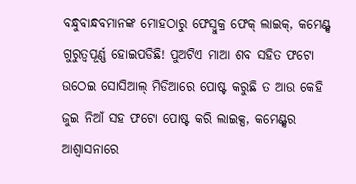ବନ୍ଧୁବାନ୍ଧବମାନଙ୍କ ମୋହଠାରୁ ଫେସ୍ବୁକ୍ର ଫେକ୍ ଲାଇକ୍, କମେଣ୍ଟ୍ସ ଗୁରୁତ୍ୱପୂର୍ଣ୍ଣ ହୋଇପଡିଛି! ପୁଅଟିଏ ମାଆ ଶବ ସହିତ ଫଟୋ ଉଠେଇ ସୋସିଆଲ୍ ମିଡିଆରେ ପୋଷ୍ଟ କରୁଛି ତ ଆଉ କେହି ଜୁଇ ନିଆଁ ସହ ଫଟୋ ପୋଷ୍ଟ କରି ଲାଇକ୍ସ, କମେଣ୍ଟ୍ସର ଆଶ୍ୱାସନାରେ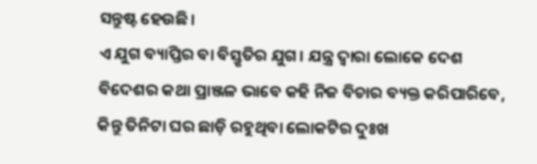ସନ୍ତୁଷ୍ଟ ହେଉଛି।
ଏ ଯୁଗ ବ୍ୟାପ୍ତିର ବା ବିସ୍ତୃତିର ଯୁଗ। ଯନ୍ତ୍ର ଦ୍ୱାରା ଲୋକେ ଦେଶ ବିଦେଶର କଥା ପ୍ରାଞ୍ଜଳ ଭାବେ କହି ନିଜ ବିଚାର ବ୍ୟକ୍ତ କରିପାରିବେ, କିନ୍ତୁ ତିନିଟା ଘର ଛାଡ଼ି ରହୁଥିବା ଲୋକଟିର ଦୁଃଖ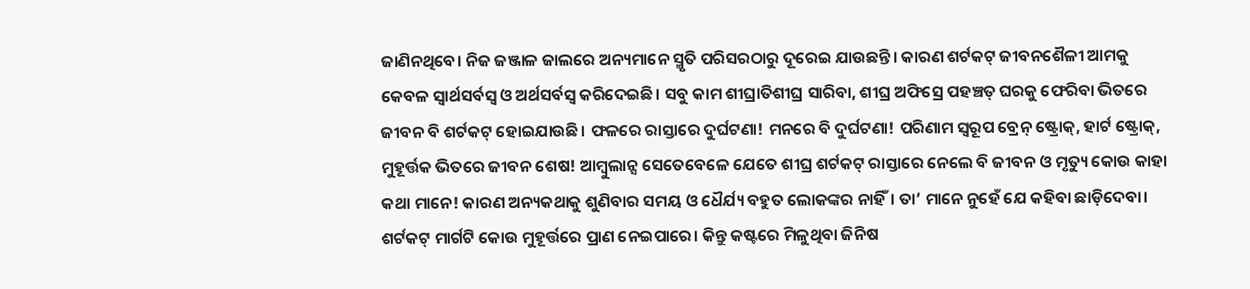ଜାଣିନଥିବେ। ନିଜ ଜଞ୍ଜାଳ ଜାଲରେ ଅନ୍ୟମାନେ ସ୍ମୃତି ପରିସରଠାରୁ ଦୂରେଇ ଯାଉଛନ୍ତି। କାରଣ ଶର୍ଟକଟ୍ ଜୀବନଶୈଳୀ ଆମକୁ କେବଳ ସ୍ବାର୍ଥସର୍ବସ୍ବ ଓ ଅର୍ଥସର୍ବସ୍ବ କରିଦେଇଛି। ସବୁ କାମ ଶୀଘ୍ରାତିଶୀଘ୍ର ସାରିବା, ଶୀଘ୍ର ଅଫିସ୍ରେ ପହଞ୍ଚତ୍ ଘରକୁ ଫେରିବା ଭିତରେ ଜୀବନ ବି ଶର୍ଟକଟ୍ ହୋଇଯାଉଛି। ଫଳରେ ରାସ୍ତାରେ ଦୁର୍ଘଟଣା! ମନରେ ବି ଦୁର୍ଘଟଣା! ପରିଣାମ ସ୍ବରୂପ ବ୍ରେନ୍ ଷ୍ଟ୍ରୋକ୍, ହାର୍ଟ ଷ୍ଟ୍ରୋକ୍, ମୁହୂର୍ତ୍ତକ ଭିତରେ ଜୀବନ ଶେଷ! ଆମ୍ବୁଲାନ୍ସ ସେତେବେଳେ ଯେତେ ଶୀଘ୍ର ଶର୍ଟକଟ୍ ରାସ୍ତାରେ ନେଲେ ବି ଜୀବନ ଓ ମୃତ୍ୟୁ କୋଉ କାହା କଥା ମାନେ! କାରଣ ଅନ୍ୟକଥାକୁ ଶୁଣିବାର ସମୟ ଓ ଧୈର୍ଯ୍ୟ ବହୁତ ଲୋକଙ୍କର ନାହିଁ। ତା’ ମାନେ ନୁହେଁ ଯେ କହିବା ଛାଡ଼ିଦେବା।
ଶର୍ଟକଟ୍ ମାର୍ଗଟି କୋଉ ମୁହୂର୍ତ୍ତରେ ପ୍ରାଣ ନେଇପାରେ। କିନ୍ତୁ କଷ୍ଟରେ ମିଳୁଥିବା ଜିନିଷ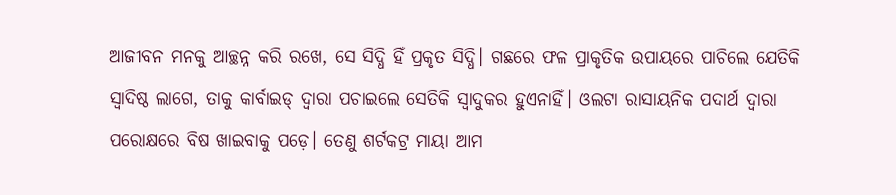ଆଜୀବନ ମନକୁ ଆଚ୍ଛନ୍ନ କରି ରଖେ, ସେ ସିଦ୍ଧି ହିଁ ପ୍ରକୃତ ସିଦ୍ଧି। ଗଛରେ ଫଳ ପ୍ରାକୃତିକ ଉପାୟରେ ପାଚିଲେ ଯେତିକି ସ୍ବାଦିଷ୍ଠ ଲାଗେ, ତାକୁ କାର୍ବାଇଡ୍ ଦ୍ୱାରା ପଚାଇଲେ ସେତିକି ସ୍ବାଦୁକର ହୁଏନାହିଁ। ଓଲଟା ରାସାୟନିକ ପଦାର୍ଥ ଦ୍ୱାରା ପରୋକ୍ଷରେ ବିଷ ଖାଇବାକୁ ପଡ଼େ। ତେଣୁ ଶର୍ଟକଟ୍ର ମାୟା ଆମ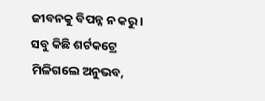ଜୀବନକୁ ବିପନ୍ନ ନ କରୁ। ସବୁ କିଛି ଶର୍ଟକଟ୍ରେ ମିଳିଗଲେ ଅନୁଭବ,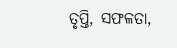ତୃପ୍ତି, ସଫଳତା,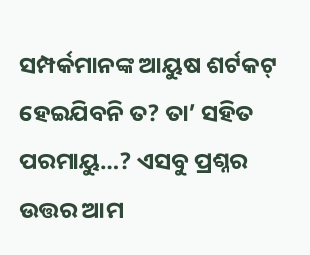ସମ୍ପର୍କମାନଙ୍କ ଆୟୁଷ ଶର୍ଟକଟ୍ ହେଇଯିବନି ତ? ତା’ ସହିତ ପରମାୟୁ…? ଏସବୁ ପ୍ରଶ୍ନର ଉତ୍ତର ଆମ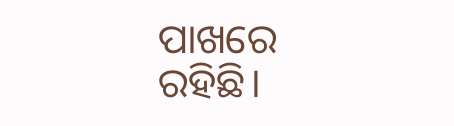ପାଖରେ ରହିଛି।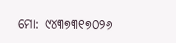ମୋ: ୯୪୩୭୩୧୭୦୨୬